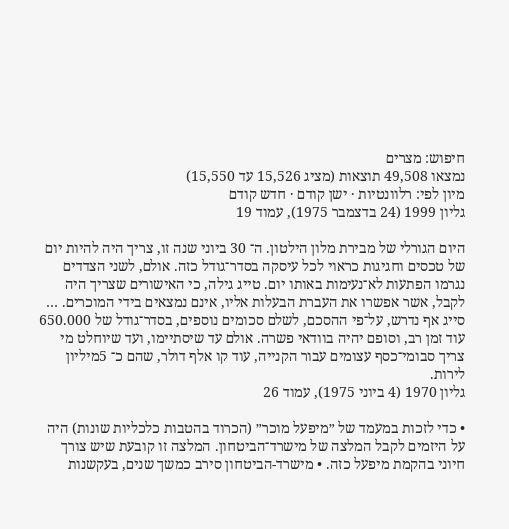חיפוש: מצרים
נמצאו 49,508 תוצאות (מציג 15,526 עד 15,550)
מיון לפי: רלוונטיות · ישן קודם · חדש קודם
גליון 1999 (24 בדצמבר 1975), עמוד 19

היום הגורלי של מבירת מלון הילטון. ה־ 30 ביוני שנה זו, צריך היה להיות יום של טכסים וחגיגות כראוי לכל עיסקה בסדר־גודל כזה. אולם, לשני הצדדים נגרמו הפתעות לא־נעימות באותו יום. טייג גילה, כי האישורים שצריך היה לקבל, אשר אפשרו את העברת הבעלות אליו, אינם נמצאים בידי המוכרים. … סייג אף נדרש, על־פי ההסכם, לשלם סכומים נוספים, בסדר־גודל של 650.000 עוד זמן רב, וסופם יהיה בוודאי פשרה. אולם עד שיסתיימו, ועד שיוחלט מי צריך סבומי־כסף עצומים עבור הקנייה, עוד קו אלף דולר, שהם כ־ 5מיליון לירות.
גליון 1970 (4 ביוני 1975), עמוד 26

• כדי לזכות במעמד של ״מיפעל מוכר״ (הכרוד בהטבות כלכליות שונות) היה על היזמים לקבל המלצה של מישרד־הביטחון. המלצה זו קובעת שיש צורך חיוני בהקמת מיפעל כזה. • מישרד-הביטחון סירב כמשך שנים, בעקשנות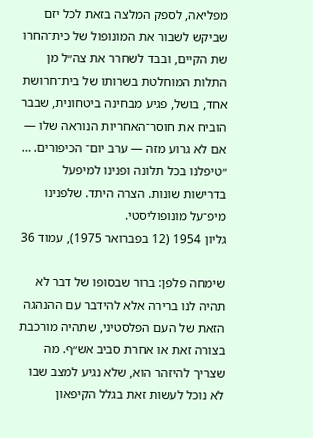מפליאה, לספק המלצה בזאת לכל יזם שביקש לשבור את המונופול של כית־החרו שת הקיים, ובבד לשחרר את צה״ל מן התלות המוחלטת בשרותו של בית־חרושת אחד, בושל, פגיע מבחינה ביטחונית, שבבר הוביח את חוסר־האחריות הנוראה שלו — אם לא גרוע מזה — ערב יום־ הכיפורים. … ״טיפלנו בכל תלונה ופנינו למיפעל בדרישות שונות. הצרה היתד. שלפנינו מיפ־על מונופוליסטי.
גליון 1954 (12 בפברואר 1975), עמוד 36

שימחה פלפן: ברור שבסופו של דבר לא תהיה לנו ברירה אלא להידבר עם ההנהגה הזאת של העם הפלסטיני, שתהיה מורכבת בצורה זאת או אחרת סביב אש״ף. מה שצריך להיזהר הוא, שלא נגיע למצב שבו לא נוכל לעשות זאת בגלל הקיפאון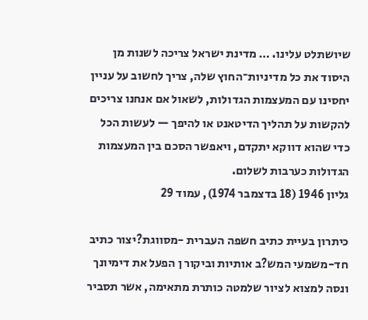שיושתלט עלינו. … מדינת ישראל צריכה לשנות מן היסוד את כל מדיניות־החוץ שלה, צריך לחשוב על עניין יחסינו עם המעצמות הגדולות, לשאול אם אנחנו צריכים להקשות על תהליך הדיטאנט או להיפך — לעשות הכל כדי שהוא דווקא יתקדם, ויאפשר הסכם בין המעצמות הגדולות כערבות לשלום.
גליון 1946 (18 בדצמבר 1974), עמוד 29

כיתרון בעיית כתיב חשפה העברית -מסווגת?יצור כתיב חד-משמעי המש?ב אותיות וביקור ן הפעל את דימיונך ונסה למצוא לציור שלמטה כותרת מתאימה, אשר תסביר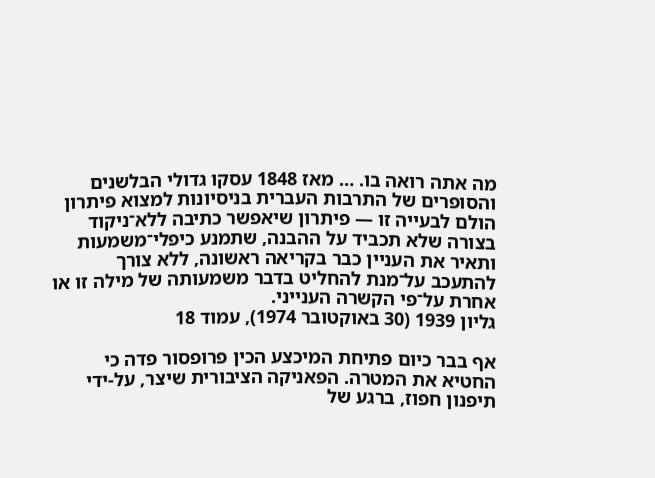מה אתה רואה בו. … מאז 1848 עסקו גדולי הבלשנים והסופרים של התרבות העברית בניסיונות למצוא פיתרון הולם לבעייה זו — פיתרון שיאפשר כתיבה ללא־ניקוד בצורה שלא תכביד על ההבנה, שתמנע כיפלי־משמעות ותאיר את העניין כבר בקריאה ראשונה, ללא צורך להתעכב על־מנת להחליט בדבר משמעותה של מילה זו או אחרת על־פי הקשרה הענייני.
גליון 1939 (30 באוקטובר 1974), עמוד 18

אף בבר כיום פתיחת המיכצע הכין פרופסור פדה כי החטיא את המטרה. הפאניקה הציבורית שיצר, על-ידי תיפנון חפוז, ברגע של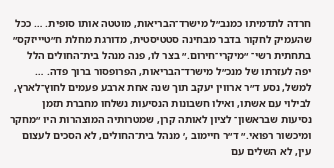חרדה לתדמיתו כמנב״ל מישרד־הבריאות, מוטטה אותו סופית. … ככל שהעמיק לחקור בדבר מבחינה סטטיסטית, מדורגת מחלת ח״טיייזקס״ בתחתית רשי־ ״מיקרי־חירום.״ בצר לו, פנה מנהל בית־החולים הלל יפה לעזרתו של מנכ״ל מישרד־הבריאות, הפרופסור ברוך פדה. … למשל, נסע ד״ר ארווין יעקב תוך שנה אחת ארבע פעמים לחוץ־לארץ, לבילוי עם אשתו, ואילו חשבונות הנסיעות נשלחו מחברת תזמן נסיעות שבראשון־ לציון לאותה קרן, שמטרותיה המוצהרות היו ״מחקר ומיכשור רפואי.״ ד״ר חיימוב ,׳ מנהל בית־החולים, לא הסכים לעצום עין, לא השלים עם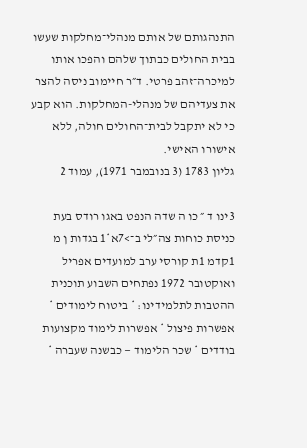התנהגותם של אותם מנהלי־מחלקות שעשו בבית החולים כבתוך שלהם והפכו אותו למיכרה־זהב פרטי. ד״ר חיימוב ניסה להצר את צעדיהם של מנהלי-המחלקות. הוא קבע כי לא יתקבל לבית־החולים חולה, ללא אישורו האישי.
גליון 1783 (3 בנובמבר 1971), עמוד 2

3ינו ד ״ כו ה שדה הנפט באגו רודס בעת כניסת כוחות צה״לי ב־>7א*1 בגדות ן מ 1קדמ 1ת קורסי ערב למועדים אפריל ואוקטובר 1972 נפתחים השבוע תוכנית ההטבות לתלמידינו: * ביטוח לימודים * אפשרות פיצול * אפשרות לימוד מקצועות בודדים * שכר הלימוד — כבשנה שעברה *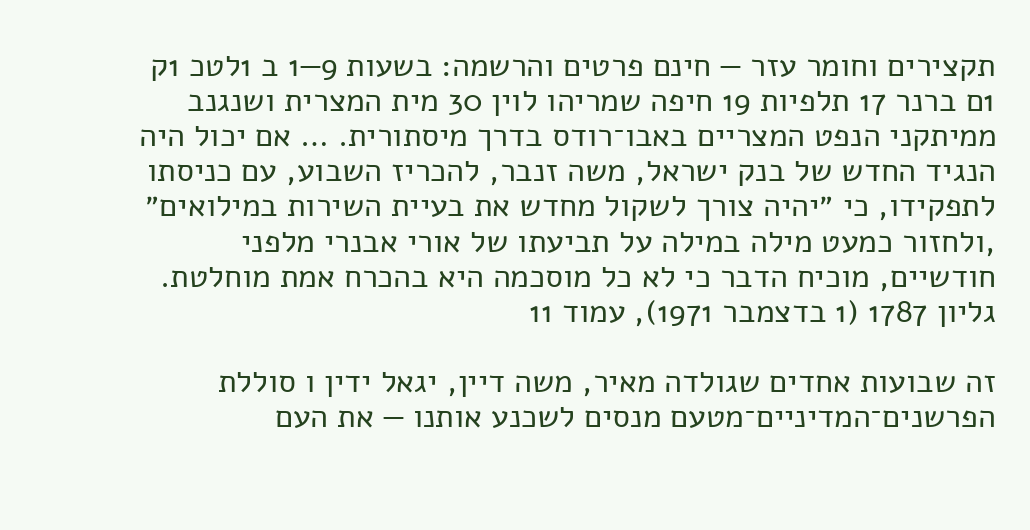תקצירים וחומר עזר — חינם פרטים והרשמה: בשעות 9—1 ב 1לטכ 1ק 1ם ברנר 17 תלפיות 19 חיפה שמריהו לוין 30 מית המצרית ושנגנב ממיתקני הנפט המצריים באבו־רודס בדרך מיסתורית. … אם יכול היה הנגיד החדש של בנק ישראל, משה זנבר, להכריז השבוע, עם כניסתו לתפקידו, כי ״יהיה צורך לשקול מחדש את בעיית השירות במילואים״ ,ולחזור כמעט מילה במילה על תביעתו של אורי אבנרי מלפני חודשיים, מוכיח הדבר כי לא כל מוסכמה היא בהכרח אמת מוחלטת.
גליון 1787 (1 בדצמבר 1971), עמוד 11

זה שבועות אחדים שגולדה מאיר, משה דיין, יגאל ידין ו סוללת הפרשנים־המדיניים־מטעם מנסים לשכנע אותנו — את העם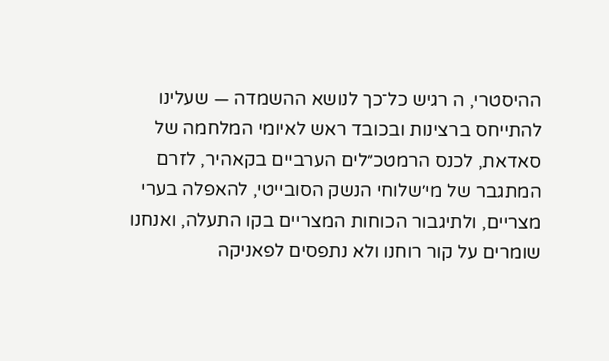ההיסטרי, ה רגיש כל־כך לנושא ההשמדה — שעלינו להתייחס ברצינות ובכובד ראש לאיומי המלחמה של סאדאת, לכנס הרמטכ״לים הערביים בקאהיר, לזרם המתגבר של מי׳שלוחי הנשק הסובייטי, להאפלה בערי מצריים, ולתיגבור הכוחות המצריים בקו התעלה, ואנחנו שומרים על קור רוחנו ולא נתפסים לפאניקה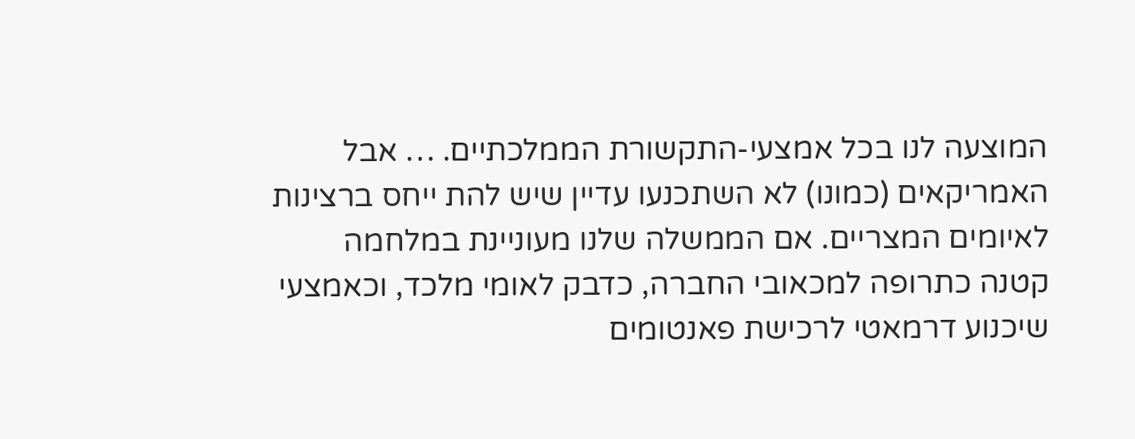המוצעה לנו בכל אמצעי-התקשורת הממלכתיים. … אבל האמריקאים (כמונו) לא השתכנעו עדיין שיש להת ייחס ברצינות לאיומים המצריים. אם הממשלה שלנו מעוניינת במלחמה קטנה כתרופה למכאובי החברה, כדבק לאומי מלכד, וכאמצעי שיכנוע דרמאטי לרכישת פאנטומים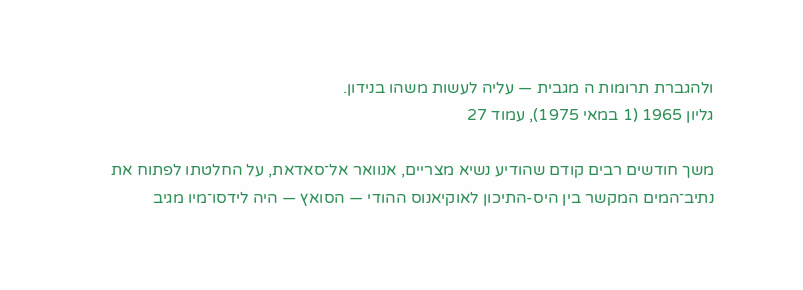ולהגברת תרומות ה מגבית — עליה לעשות משהו בנידון.
גליון 1965 (1 במאי 1975), עמוד 27

משך חודשים רבים קודם שהודיע נשיא מצריים, אנוואר אל־סאדאת, על החלטתו לפתוח את נתיב־המים המקשר בין היס-התיכון לאוקיאנוס ההודי — הסואץ — היה לידסו־מיו מגיב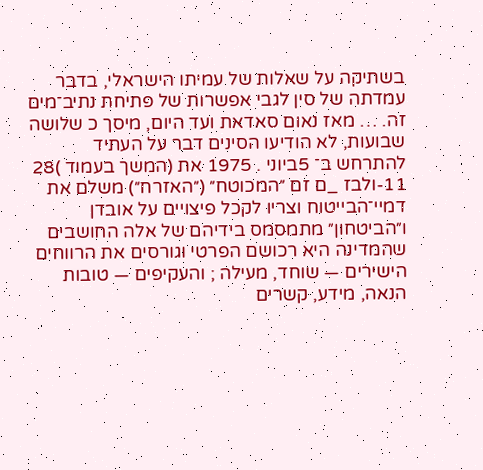בשתיקה על שאלות של עמיתו הישראלי, בדבר עמדתה של סין לגבי אפשרות של פתיחת נתיב־מים זה. … מאז נאום סאדאת ועד היום, מיסך כ שלושה שבועות, לא הודיעו הסינים דבר על העתיד להתרחש ב־ 5ביוני . 1975 את (המשך בעמוד )28 11-ולבז _ם זם ״המכוטח״ (״האזרח״) משלם את דמיי־הבייטוח וצריו לקכל פיצויים על אובדן ו״הביטחון״ מתמסמס בידיהם של אלה החושבים שהמדינה היא רכושם הפרטי וגורסים את הרווחים הישירים — שוחד, מעילה ; והעקיפים — טובות הנאה, מידע, קשרים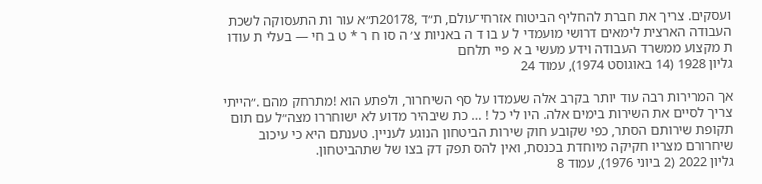ועסקים. צריך את חברת להחליף הביטוח אזרחי־עולם, ת״ד ,20178ת״א עור ות התעסוקה לשכת העבודה הארצית לימאים דרושי מועמדי ל ע בו ד ה באניות צ׳ ה סו ח ר * ט ב חי — בעלי ת עודו ת מקצוע ממשרד העבודה וידע מעשי ב א פיי תלחם
גליון 1928 (14 באוגוסט 1974), עמוד 24

אך המרירות רבה עוד יותר בקרב אלה שעמדו על סף השיחרור, ולפתע הוא !מתרחק מהם .״הייתי צריך לסיים את השירות בימים אלה. היו לי כל ! … כת שיבהיר מדוע לא ישוחררו מצה״ל עם תום תקופת שירותם הסתר, כפי שקובע חוק שירות הביטחון הנוגע לעניין. טענתם היא כי עיכוב שיחרורם מצריו חקיקה מיוחדת בכנסת, ואין להס תפק דק בצו של שתהביטחון.
גליון 2022 (2 ביוני 1976), עמוד 8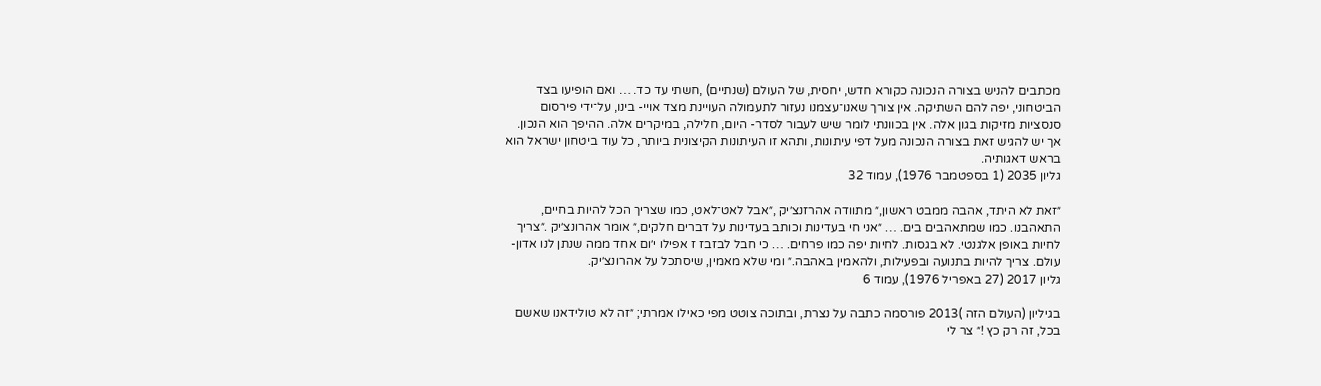מכתבים להניש בצורה הנכונה כקורא חדש, יחסית, של העולם (שנתיים) ,חשתי עד כד. … ואם הופיעו בצד הביטחוני, יפה להם השתיקה. אין צורך שאנו־עצמנו נעזור לתעמולה העויינת מצד אויי- בינו, על־ידי פירסום סנסציות מזיקות בגון אלה. אין בכוונתי לומר שיש לעבור לסדר- היום, חלילה, במיקרים אלה. ההיפך הוא הנכון. אך יש להגיש זאת בצורה הנכונה מעל דפי עיתונות, ותהא זו העיתונות הקיצונית ביותר, כל עוד ביטחון ישראל הוא בראש דאגותיה.
גליון 2035 (1 בספטמבר 1976), עמוד 32

״זאת לא היתד, אהבה ממבט ראשון,״ מתוודה אהרזנצ׳יק ,״אבל לאט־לאט, כמו שצריך הכל להיות בחיים, התאהבנו. כמו שמתאהבים בים. … ״אני חי בעדינות וכותב בעדינות על דברים חלקים,״ אומר אהרונצ׳יק .״צריך לחיות באופן אלגנטי. לא בגסות. לחיות יפה כמו פרחים. … כי חבל לבזבז ז אפילו י׳ום אחד ממה שנתן לנו אדון- עולם. צריך להיות בתנועה ובפעילות, ולהאמין באהבה.״ ומי שלא מאמין, שיסתכל על אהרונצ׳יק.
גליון 2017 (27 באפריל 1976), עמוד 6

בגיליון (העולם הזה )2013 פורסמה כתבה על נצרת, ובתוכה צוטט מפי כאילו אמרתי; ״זה לא טולידאנו שאשם בכל, זה רק כץ !״ צר לי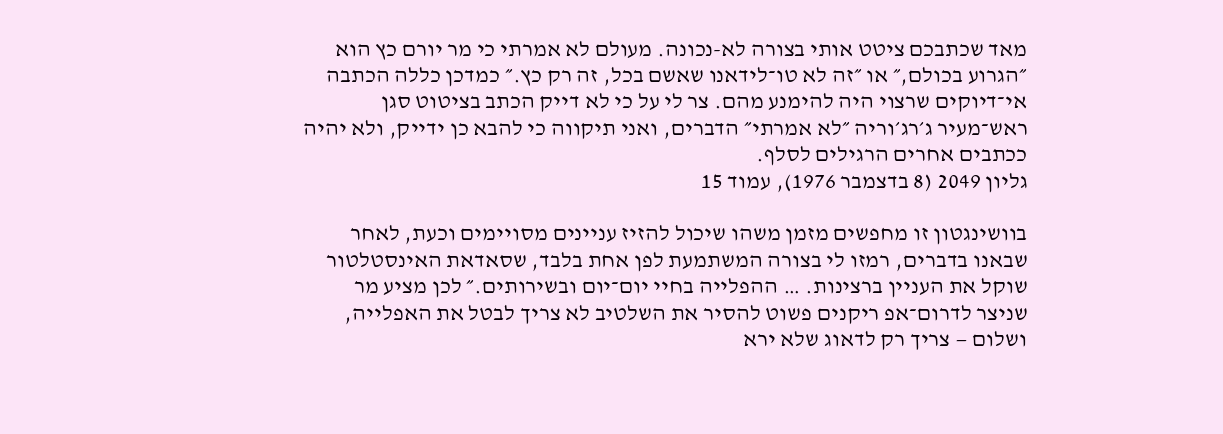מאד שכתבכם ציטט אותי בצורה לא-נכונה. מעולם לא אמרתי כי מר יורם כץ הוא ״הגרוע בכולם,״ או ״זה לא טו־לידאנו שאשם בכל, זה רק כץ.״ כמדכן כללה הכתבה אי־דיוקים שרצוי היה להימנע מהם. צר לי על כי לא דייק הכתב בציטוט סגן ראש־מעיר ג׳רג׳וריה ״לא אמרתי״ הדברים, ואני תיקווה כי להבא כן ידייק, ולא יהיה ככתבים אחרים הרגילים לסלף.
גליון 2049 (8 בדצמבר 1976), עמוד 15

בוושינגטון זו מחפשים מזמן משהו שיכול להזיז עניינים מסויימים וכעת, לאחר שבאנו בדברים, רמזו לי בצורה המשתמעת לפן אחת בלבד, שסאדאת האינסטלטור שוקל את העניין ברצינות. … ההפלייה בחיי יום־יום ובשירותים.״ לכן מציע מר שניצר לדרום־אפ ריקנים פשוט להסיר את השלטיב לא צריך לבטל את האפלייה, ושלום — צריך רק לדאוג שלא ירא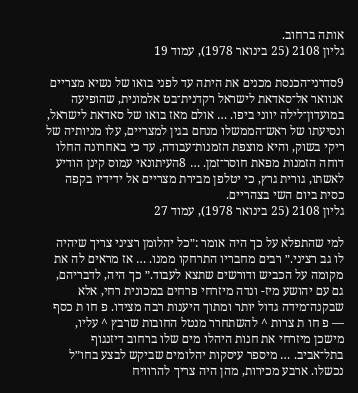אותה ברחוב.
גליון 2108 (25 בינואר 1978), עמוד 19

9סדרני־הכנסת מכנים את היתה עד לפני בואו של נשיא מצריים אנוואר אל־סאדאת לישראל רקדנית־בט אלמונית, שהופיעה במועדון־לילה יווני ביפו. … אולם מאז בואו של סאדאת לישראל, ונסיעתו של ראש־הממשלו מנחם בגין למצריים, עלו מניותיה של ריקי בשוק, והיא מוצפת הזמנות־עבודה, עד כי באחרונה החלו דוחה הזמנות מפאת חוסר־זמן. … 8העיתונאי עמוס קינן הודיע לאשתו, גורית גרץ, כי יטלפן מבירת מצריים אל ידידיו בקפה כסית ביום השי בצהריים.
גליון 2108 (25 בינואר 1978), עמוד 27

למי שהתפלא על כך היה אומר :״כל יהלומן רציני צריך שיהיה לו גב רציני.״ רבים מחבריו התרחקו ממנו. … אז מראים לה את מקומה על הכביש ודורשים שתצא לעבוד.״ כך היה, לדבריהם, גם עם יהושע מיז- ונדה מיזרחי פרחים במכונית רחי, אלא שבקנה־מידה גדול יותר ומתוך היענות רבה מצידו. פ חו ת כסף — פ חו ת צרות ^ להשתחרר מנטל החובות שרבץ ^ עליו, מישכן מיזרחי את חנות היהלו מים שלו ברחוב דיזנגוף בתל־אביב. … מיספר עיסקות יהלומים שביקש לבצע בחו״ל נכשלו. ארבע מכירות, מהן היה צריך להרוויח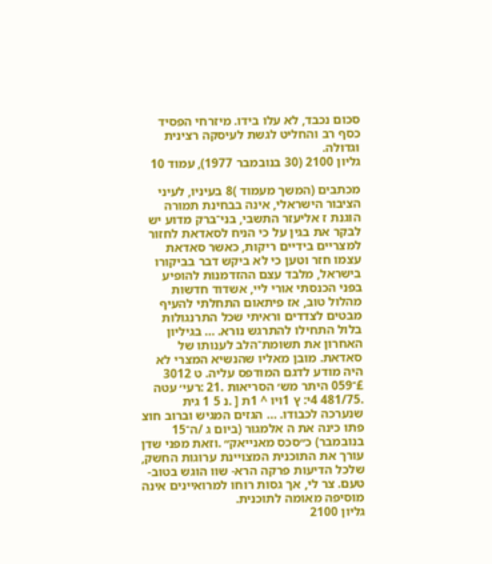סכום נכבד, לא עלו בידו. מיזרחי הפסיד כסף רב והחליט לגשת לעיסקה רצינית וגדולה.
גליון 2100 (30 בנובמבר 1977), עמוד 10

מכתבים (המשך מעמוד )8 בעיניו, לעיני הציבור הישראלי, אינה בבחינת תמורה הוגנת ז אליעזר התשבי, בני־ברק מדוע יש לבקר את בגין על כי הניח לסאדאת לחזור למצריים בידיים ריקות, כאשר סאדאת עצמו חזר וטען כי לא ביקש דבר בביקורו בישראל, מלבד עצם ההזדמנות להופיע בפני הכנסתי אורי ליי, אשדוד חדשות מהלול טוב, אז פיתאום התחלתי להעיף מבטים לצדדים וראיתי שכל התרנגולות בלול התחילו להתרגש נורא. … בגיליון האחרון את תשומת־הלב לענותו של סאדאת. מובן מאליו שהנשיא המצרי לא היה מודע לדגם המודפס עליה. ט 3012 £־059 היתר מש׳ הסריאות .21 :רעי׳ עטה .481/75 4י: ץ 1ויו ^ 1ת [ .נ 5 1 גית שנערכה לכבודו. … הגזים המגיש וברוב חוצ פתו כינה את ה אלמגור (ביום ג /ה־15 בנובמבר) כ״סכס מאנייאק״ .וזאת מפני שדן עורך את התוכנית המצויינת ערוגות החשק, שלכל הדיעות פרקה הרא- שוו הוגש בטוב-טעם. צר לי, אך גסות רוחו למרואיינים אינה מוסיפה מאומה לתוכנית.
גליון 2100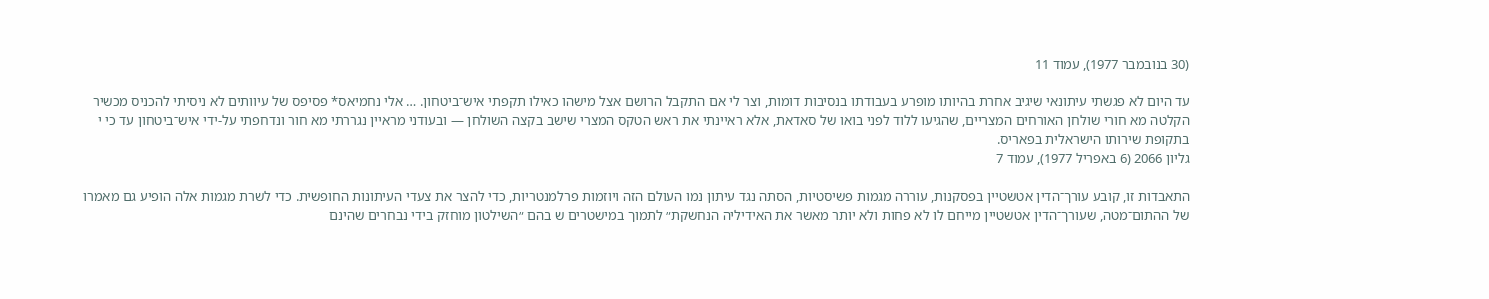(30 בנובמבר 1977), עמוד 11

עד היום לא פגשתי עיתונאי שיגיב אחרת בהיותו מופרע בעבודתו בנסיבות דומות, וצר לי אם התקבל הרושם אצל מישהו כאילו תקפתי איש־ביטחון. … אלי נחמיאס* פסיפס של עיוותים לא ניסיתי להכניס מכשיר הקלטה מא חורי שולחן האורחים המצריים, שהגיעו ללוד לפני בואו של סאדאת, אלא ראיינתי את ראש הטקס המצרי שישב בקצה השולחן — ובעודני מראיין נגררתי מא חור ונדחפתי על-ידי איש־ביטחון עד כי י בתקופת שירותו הישראלית בפאריס.
גליון 2066 (6 באפריל 1977), עמוד 7

התאבדות זו, קובע עורך־הדין אטשטיין בפסקנות, עוררה מגמות פשיסטיות, הסתה נגד עיתון נמו העולם הזה ויוזמות פרלמנטריות, כדי להצר את צעדי העיתונות החופשית. כדי לשרת מגמות אלה הופיע גם מאמרו של ההתום־מטה, שעורך־הדין אטשטיין מייחם לו לא פחות ולא יותר מאשר את האידיליה הנחשקת״ לתמוך במישטרים ש בהם ״השילטון מוחזק בידי נבחרים שהינם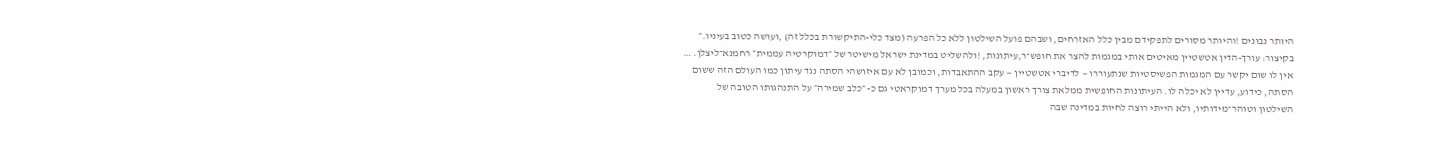היותר נבונים !והיותר מסורים לתפקידם מבין כלל האזרחים, ושבהם פועל השילטון ללא כל הפרעה (מצד כלי-התיקשורת בכלל זה) ,ועושה כטוב בעיניו.״ בקיצור: עורך-הדין אטשטיין מאיטים אותי במגמות להצר את חופש־ר,עיתונות, !ולהשליט במדינת ישראל מישיטר של ״דמוקרטיה עממית״ רחמנא־ליצלן. … אין לו שום יקשר עם המגמות הפשיסטיות שנתעוררו — לדיברי אטשטיין — עקב ההתאבדות, וכמובן לא עם איזושהי הסתה נגד עיתון כמו העולם הזה ששום הסתה, כידוע, עדיין לא יכלה לו. העיתונות החופשית ממלאת צורך ראשון במעלה בכל מערך דמוקראטי גם כ- ״כלב שמירה״ על התנהגותו הטובה של השילטון וטוהר־מידותיו, ולא הייתי רוצה לחיות במדינה שבה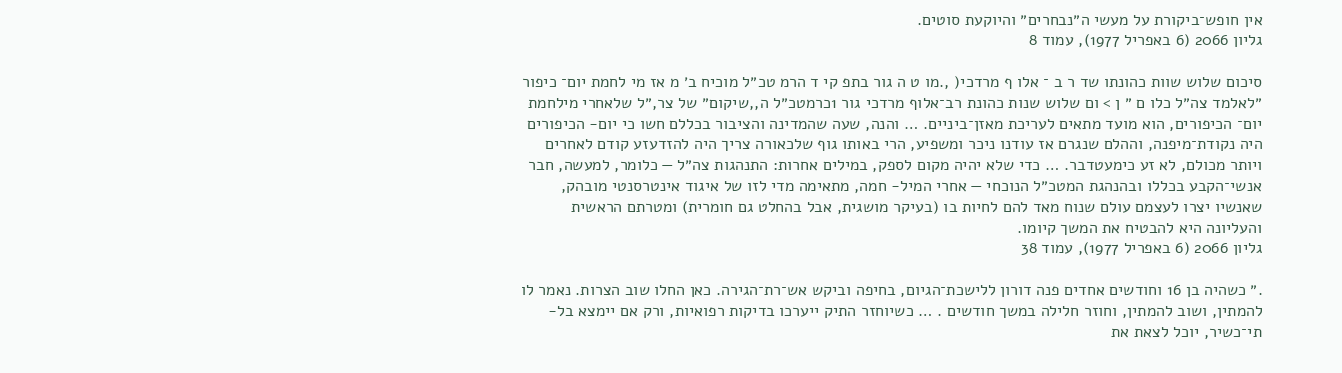אין חופש־ביקורת על מעשי ה״נבחרים״ והיוקעת סוטים.
גליון 2066 (6 באפריל 1977), עמוד 8

סיכום שלוש שוות כהונתו שד ר ב ־ אלו ף מרדכי( ,.מו ט ה גור בתפ קי ד הרמ טכ״ל מוכיח ב׳ מ אז מי לחמת יום־ כיפור ״לאלמד צה״ל כלו ם ״ ן > ום שלוש שנות כהונת רב־אלוף מרדכי גור 1כרמטכ״ל ה,,שיקום״ של צר,״ל שלאחרי מילחמת יום־ הכיפורים, הוא מועד מתאים לעריכת מאזן־ביניים. … והנה, שעה שהמדינה והציבור בכללם חשו כי יום- הכיפורים היה נקודת־מיפנה, וההלם שנגרם אז עודנו ניכר ומשפיע, הרי באותו גוף שלכאורה צריך היה להזדעזע קודם לאחרים ויותר מכולם, לא זע כימעטדבר. … כדי שלא יהיה מקום לספק, במילים אחרות: התנהגות צה״ל — כלומר, למעשה, חבר אנשי־הקבע בכללו ובהנהגת המטכ״ל הנוכחי — אחרי המיל- חמה, מתאימה מדי לזו של איגוד אינטרסנטי מובהק, שאנשיו יצרו לעצמם עולם שנוח מאד להם לחיות בו (בעיקר מושגית, אבל בהחלט גם חומרית) ומטרתם הראשית והעליונה היא להבטיח את המשך קיומו.
גליון 2066 (6 באפריל 1977), עמוד 38

.״ כשהיה בן 16 וחודשים אחדים פנה דורון ללישכת־הגיום, בחיפה וביקש אש־רת־הגירה. כאן החלו שוב הצרות. נאמר לו להמתין, ושוב להמתין, וחוזר חלילה במשך חודשים . … כשיוחזר התיק ייערכו בדיקות רפואיות, ורק אם יימצא בל- תי־כשיר, יוכל לצאת את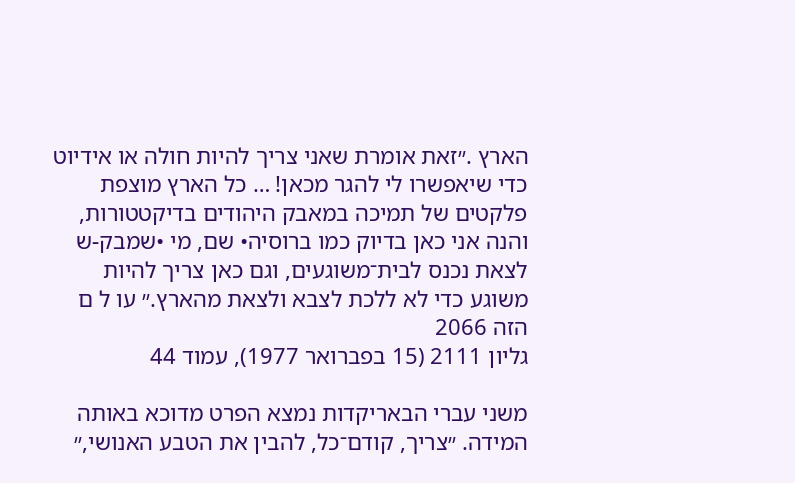הארץ .״זאת אומרת שאני צריך להיות חולה או אידיוט כדי שיאפשרו לי להגר מכאן! … כל הארץ מוצפת פלקטים של תמיכה במאבק היהודים בדיקטטורות, והנה אני כאן בדיוק כמו ברוסיה• שם, מי •שמבק-ש לצאת נכנס לבית־משוגעים, וגם כאן צריך להיות משוגע כדי לא ללכת לצבא ולצאת מהארץ.״ עו ל ם הזה 2066
גליון 2111 (15 בפברואר 1977), עמוד 44

משני עברי הבאריקדות נמצא הפרט מדוכא באותה המידה. ״צריך, קודם־כל, להבין את הטבע האנושי,״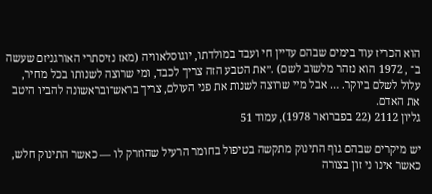הוא הכריז עוד בימים שבהם עדיין חי ועבד במולדתו, יוגוסלאוויה (מאז נזיסתרי האורגניזם שעשה ב־ , 1972 הוא נזהר מלשוב לשם) .״את הטבע הזה צריך לכבד, ומי שרוצה לשנותו בכל מחיר, עלול לשלם ביוקר. … אבל מיי שרוצה לשנות את פני העולם, צריך בראש־ובראשונה להביו היטב את האדם.
גליון 2112 (22 בפברואר 1978), עמוד 51

יש מיקרים שבהם גוף התינוק מתקשה בטיפול בחומר הרעיל שהוזרק לו — כאשר התינוק חלש, כאשר אינו ני זון בצורה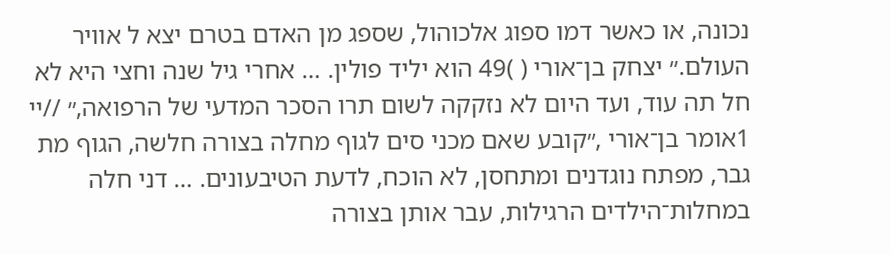נכונה, או כאשר דמו ספוג אלכוהול, שספג מן האדם בטרם יצא ל אוויר העולם.״ יצחק בן־אורי ( )49 הוא יליד פולין. … אחרי גיל שנה וחצי היא לא חל תה עוד, ועד היום לא נזקקה לשום תרו הסכר המדעי של הרפואה,״ //יי 1אומר בן־אורי ,״קובע שאם מכני סים לגוף מחלה בצורה חלשה, הגוף מת גבר, מפתח נוגדנים ומתחסן, לא הוכח, לדעת הטיבעונים. … דני חלה במחלות־הילדים הרגילות, עבר אותן בצורה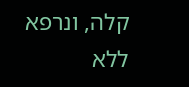קלה, ונרפא ללא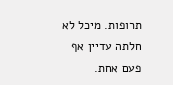תרופות. מיכל לא חלתה עדיין אף פעם אחת.